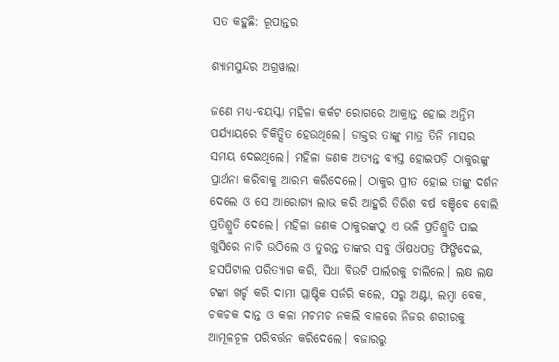ସତ କହୁଛି: ରୂପାନ୍ତର

ଶ୍ୟାମସୁନ୍ଦର ଅଗ୍ରୱାଲା

ଜଣେ ମଧ୍ୟ-ବୟସ୍କା ମହିଳା କର୍କଟ ରୋଗରେ ଆକ୍ରାନ୍ତ ହୋଇ ଅନ୍ତିମ ପର୍ଯ୍ୟାୟରେ ଚିକିତ୍ସିତ ହେଉଥିଲେ। ଡାକ୍ତର ତାଙ୍କୁ ମାତ୍ର ତିନି ମାସର ସମୟ ଦେଇଥିଲେ। ମହିଳା ଜଣକ ଅତ୍ୟନ୍ତ ବ୍ୟସ୍ତ ହୋଇପଡ଼ି ଠାକୁରଙ୍କୁ ପ୍ରାର୍ଥନା କରିବାକୁ ଆରମ୍ଭ କରିଦେଲେ। ଠାକୁର ପ୍ରୀତ ହୋଇ ତାଙ୍କୁ ଦର୍ଶନ ଦେଲେ ଓ ସେ ଆରୋଗ୍ୟ ଲାଭ କରି ଆହୁରି ତିରିଶ ବର୍ଷ ବଞ୍ଚିବେ ବୋଲି ପ୍ରତିଶ୍ରୁତି ଦେଲେ। ମହିଳା ଜଣକ ଠାକୁରଙ୍କଠୁ ଏ ଭଳି ପ୍ରତିଶ୍ରୁତି ପାଇ ଖୁସିରେ ନାଚି ଉଠିଲେ ଓ ତୁରନ୍ତ ତାଙ୍କର ସବୁ ଔଷଧପତ୍ର ଫିଙ୍ଗିଦେଇ, ହସପିଟାଲ ପରିତ୍ୟାଗ କରି, ସିଧା ବିଉଟି ପାର୍ଲରକୁ ଚାଲିଲେ। ଲକ୍ଷ ଲକ୍ଷ ଟଙ୍କା ଖର୍ଚ୍ଚ କରି ଦାମୀ ପ୍ଲାଷ୍ଟିକ ସର୍ଜରି କଲେ, ସରୁ ଅଣ୍ଟା, ଲମ୍ବା ବେକ, ଚକଚକ ଦାନ୍ତ ଓ କଳା ମଚମଚ ନକଲି ବାଳରେ ନିଜର ଶରୀରକୁ ଆମୂଳଚୂଳ ପରିବର୍ତ୍ତନ କରିଦେଲେ। ବଜାରରୁ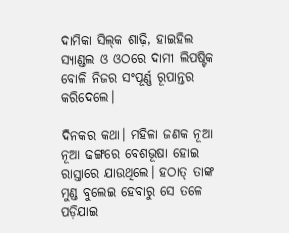ଦାମିକା ସିଲ୍‌କ ଶାଢ଼ି, ହାଇହିଲ ସ୍ୟାଣ୍ଡଲ ଓ ଓଠରେ ଦାମୀ ଲିପଷ୍ଟିକ ବୋଳି ନିଜର ସଂପୂର୍ଣ୍ଣ ରୂପାନ୍ତର କରିଦେଲେ।

ଦିନକର କଥା। ମହିଳା ଜଣକ ନୂଆ ନୂଆ ଢଙ୍ଗରେ ବେଶଭୂଷା ହୋଇ ରାସ୍ତାରେ ଯାଉଥିଲେ। ହଠାତ୍ ତାଙ୍କ ମୁଣ୍ଡ ବୁଲେଇ ହେବାରୁ ସେ ତଳେ ପଡ଼ିଯାଇ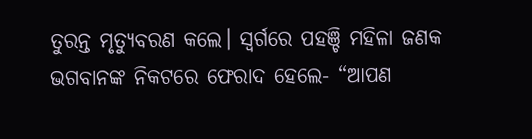ତୁରନ୍ତ ମୃତ୍ୟୁବରଣ କଲେ। ସ୍ୱର୍ଗରେ ପହଞ୍ଚି ମହିଳା ଜଣକ ଭଗବାନଙ୍କ ନିକଟରେ ଫେରାଦ ହେଲେ- “ଆପଣ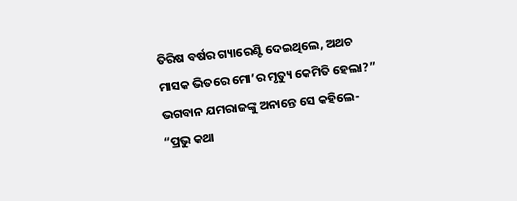ତିରିଷ ବର୍ଷର ଗ୍ୟାରେଣ୍ଟି ଦେଇଥିଲେ, ଅଥଚ ମାସକ ଭିତରେ ମୋ’ର ମୃତ୍ୟୁ କେମିତି ହେଲା?”
ଭଗବାନ ଯମରାଜଙ୍କୁ ଅନାନ୍ତେ ସେ କହିଲେ- “ପ୍ରଭୁ କଥା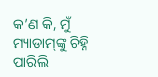କ’ଣ କି, ମୁଁ ମ୍ୟାଡାମ୍‌ଙ୍କୁ ଚିହ୍ନି ପାରିଲି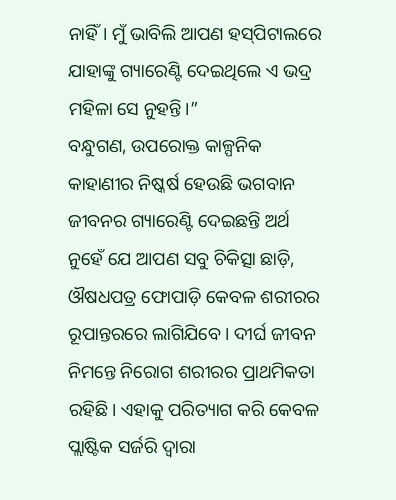ନାହିଁ। ମୁଁ ଭାବିଲି ଆପଣ ହସ୍‌ପିଟାଲରେ ଯାହାଙ୍କୁ ଗ୍ୟାରେଣ୍ଟି ଦେଇଥିଲେ ଏ ଭଦ୍ର ମହିଳା ସେ ନୁହନ୍ତି।”
ବନ୍ଧୁଗଣ, ଉପରୋକ୍ତ କାଳ୍ପନିକ କାହାଣୀର ନିଷ୍କର୍ଷ ହେଉଛି ଭଗବାନ ଜୀବନର ଗ୍ୟାରେଣ୍ଟି ଦେଇଛନ୍ତି ଅର୍ଥ ନୁହେଁ ଯେ ଆପଣ ସବୁ ଚିକିତ୍ସା ଛାଡ଼ି, ଔଷଧପତ୍ର ଫୋପାଡ଼ି କେବଳ ଶରୀରର ରୂପାନ୍ତରରେ ଲାଗିଯିବେ। ଦୀର୍ଘ ଜୀବନ ନିମନ୍ତେ ନିରୋଗ ଶରୀରର ପ୍ରାଥମିକତା ରହିଛି। ଏହାକୁ ପରିତ୍ୟାଗ କରି କେବଳ ପ୍ଲାଷ୍ଟିକ ସର୍ଜରି ଦ୍ୱାରା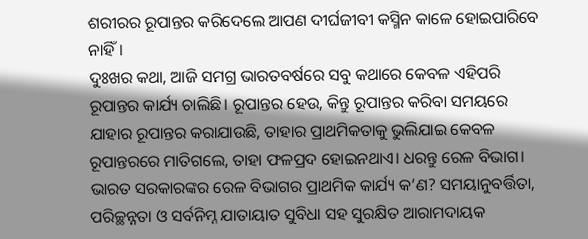ଶରୀରର ରୂପାନ୍ତର କରିଦେଲେ ଆପଣ ଦୀର୍ଘଜୀବୀ କସ୍ମିନ କାଳେ ହୋଇପାରିବେ ନାହିଁ।
ଦୁଃଖର କଥା, ଆଜି ସମଗ୍ର ଭାରତବର୍ଷରେ ସବୁ କଥାରେ କେବଳ ଏହିପରି ରୂପାନ୍ତର କାର୍ଯ୍ୟ ଚାଲିଛି। ରୂପାନ୍ତର ହେଉ, କିନ୍ତୁ ରୂପାନ୍ତର କରିବା ସମୟରେ ଯାହାର ରୂପାନ୍ତର କରାଯାଉଛି, ତାହାର ପ୍ରାଥମିକତାକୁ ଭୁଲିଯାଇ କେବଳ ରୂପାନ୍ତରରେ ମାତିଗଲେ, ତାହା ଫଳପ୍ରଦ ହୋଇନଥାଏ। ଧରନ୍ତୁ ରେଳ ବିଭାଗ। ଭାରତ ସରକାରଙ୍କର ରେଳ ବିଭାଗର ପ୍ରାଥମିକ କାର୍ଯ୍ୟ କ’ଣ? ସମୟାନୁବର୍ତ୍ତିତା, ପରିଚ୍ଛନ୍ନତା ଓ ସର୍ବନିମ୍ନ ଯାତାୟାତ ସୁବିଧା ସହ ସୁରକ୍ଷିତ ଆରାମଦାୟକ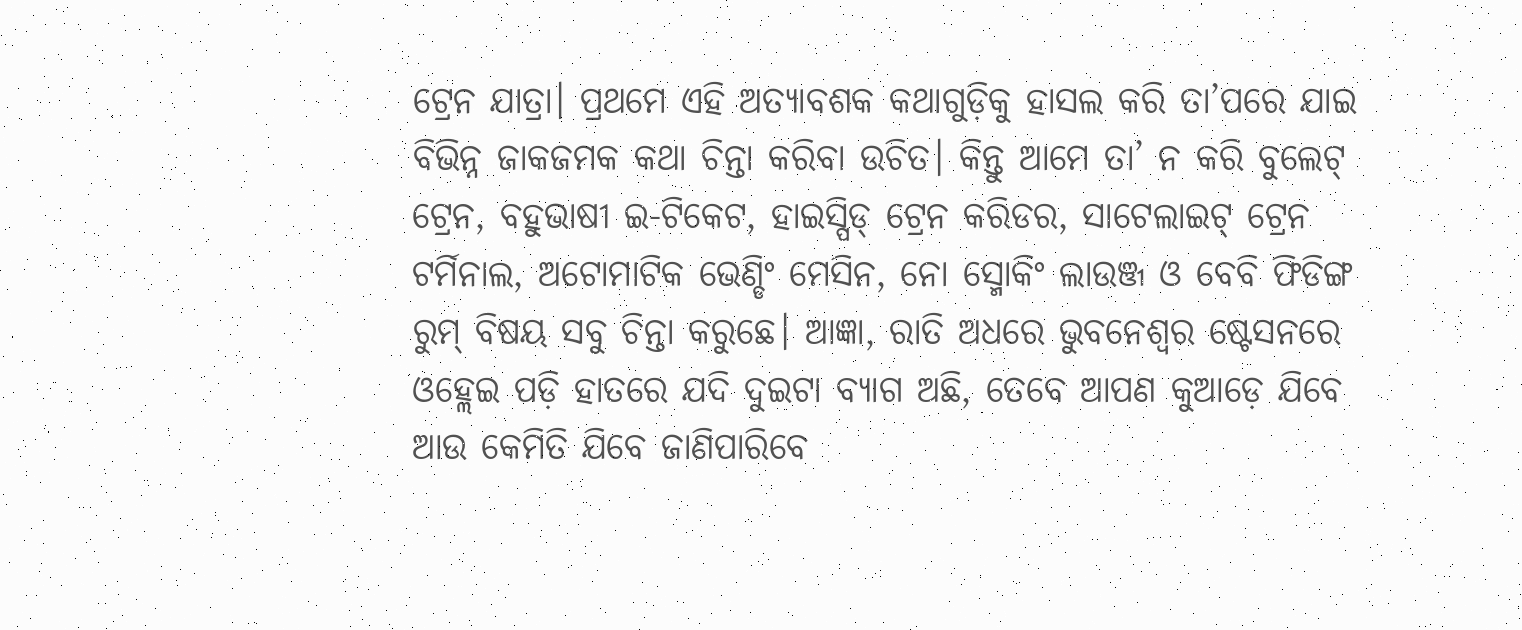ଟ୍ରେନ ଯାତ୍ରା। ପ୍ରଥମେ ଏହି ଅତ୍ୟାବଶକ କଥାଗୁଡ଼ିକୁ ହାସଲ କରି ତା’ପରେ ଯାଇ ବିଭିନ୍ନ ଜାକଜମକ କଥା ଚିନ୍ତା କରିବା ଉଚିତ। କିନ୍ତୁ ଆମେ ତା’ ନ କରି ବୁଲେଟ୍‌ ଟ୍ରେନ, ବହୁଭାଷୀ ଇ-ଟିକେଟ, ହାଇସ୍ପିଡ୍‌ ଟ୍ରେନ କରିଡର, ସାଟେଲାଇଟ୍‌ ଟ୍ରେନ ଟର୍ମିନାଲ, ଅଟୋମାଟିକ ଭେଣ୍ଡିଂ ମେସିନ, ନୋ ସ୍ମୋକିଂ ଲାଉଞ୍ଜ ଓ ବେବି ଫିଡିଙ୍ଗ ରୁମ୍‌ ବିଷୟ ସବୁ ଚିନ୍ତା କରୁଛେ। ଆଜ୍ଞା, ରାତି ଅଧରେ ଭୁବନେଶ୍ୱର ଷ୍ଟେସନରେ ଓହ୍ଲେଇ ପଡ଼ି ହାତରେ ଯଦି ଦୁଇଟା ବ୍ୟାଗ ଅଛି, ତେବେ ଆପଣ କୁଆଡ଼େ ଯିବେ ଆଉ କେମିତି ଯିବେ ଜାଣିପାରିବେ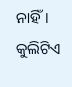ନାହିଁ। କୁଲିଟିଏ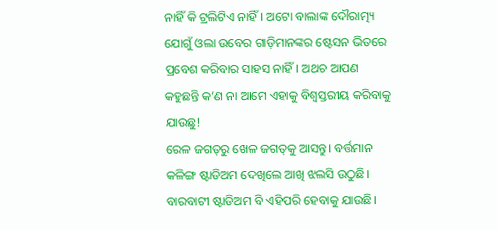ନାହିଁ କି ଟ୍ରଲିଟିଏ ନାହିଁ। ଅଟୋ ବାଲାଙ୍କ ଦୌରାତ୍ମ୍ୟ ଯୋଗୁଁ ଓଲା ଉବେର ଗାଡ଼ିମାନଙ୍କର ଷ୍ଟେସନ ଭିତରେ ପ୍ରବେଶ କରିବାର ସାହସ ନାହିଁ। ଅଥଚ ଆପଣ କହୁଛନ୍ତି କ’ଣ ନା ଆମେ ଏହାକୁ ବିଶ୍ୱସ୍ତରୀୟ କରିବାକୁ ଯାଉଛୁ!
ରେଳ ଜଗତ୍‌ରୁ ଖେଳ ଜଗତ୍‌କୁ ଆସନ୍ତୁ। ବର୍ତ୍ତମାନ କଳିଙ୍ଗ ଷ୍ଟାଡିଅମ ଦେଖିଲେ ଆଖି ଝଲସି ଉଠୁଛି। ବାରବାଟୀ ଷ୍ଟାଡିଅମ ବି ଏହିପରି ହେବାକୁ ଯାଉଛି।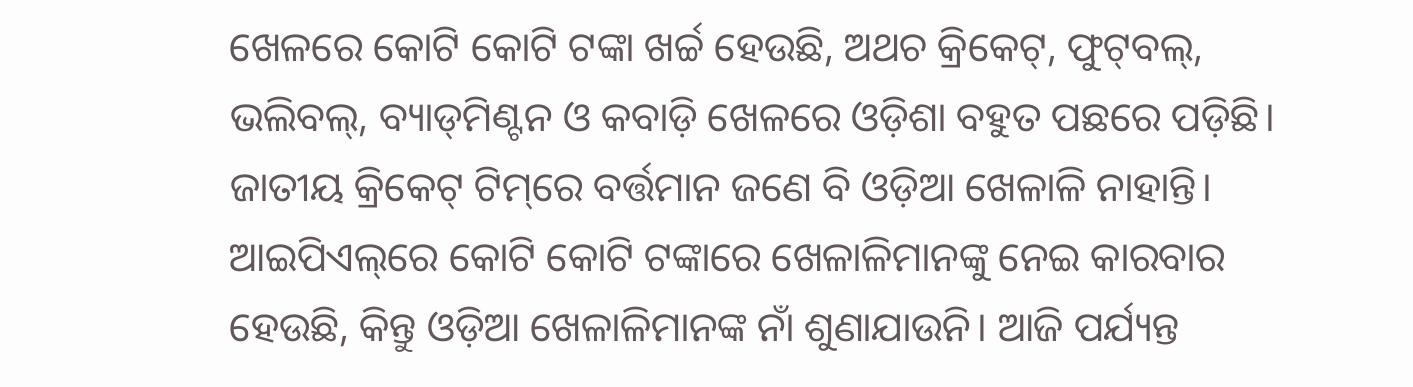ଖେଳରେ କୋଟି କୋଟି ଟଙ୍କା ଖର୍ଚ୍ଚ ହେଉଛି, ଅଥଚ କ୍ରିକେଟ୍‌, ଫୁଟ୍‌ବଲ୍‌, ଭଲିବଲ୍‌, ବ୍ୟାଡ୍‌ମିଣ୍ଟନ ଓ କବାଡ଼ି ଖେଳରେ ଓଡ଼ିଶା ବହୁତ ପଛରେ ପଡ଼ିଛି। ଜାତୀୟ କ୍ରିକେଟ୍‌ ଟିମ୍‌ରେ ବର୍ତ୍ତମାନ ଜଣେ ବି ଓଡ଼ିଆ ଖେଳାଳି ନାହାନ୍ତି। ଆଇପିଏଲ୍‌ରେ କୋଟି କୋଟି ଟଙ୍କାରେ ଖେଳାଳିମାନଙ୍କୁ ନେଇ କାରବାର ହେଉଛି, କିନ୍ତୁ ଓଡ଼ିଆ ଖେଳାଳିମାନଙ୍କ ନାଁ ଶୁଣାଯାଉନି। ଆଜି ପର୍ଯ୍ୟନ୍ତ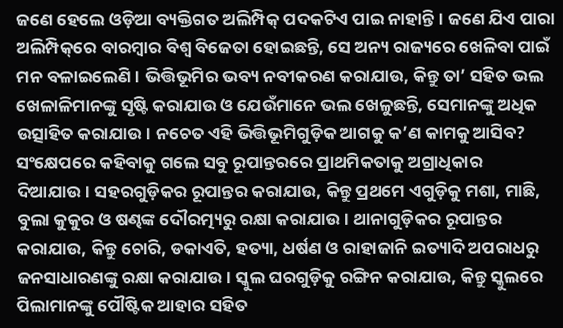ଜଣେ ହେଲେ ଓଡ଼ିଆ ବ୍ୟକ୍ତିଗତ ଅଲିମ୍ପିକ୍‌ ପଦକଟିଏ ପାଇ ନାହାନ୍ତି। ଜଣେ ଯିଏ ପାରା ଅଲିମ୍ପିକ୍‌ରେ ବାରମ୍ବାର ବିଶ୍ୱ ବିଜେତା ହୋଇଛନ୍ତି, ସେ ଅନ୍ୟ ରାଜ୍ୟରେ ଖେଳିବା ପାଇଁ ମନ ବଳାଇଲେଣି। ଭିତ୍ତିଭୂମିର ଭବ୍ୟ ନବୀକରଣ କରାଯାଉ, କିନ୍ତୁ ତା’ ସହିତ ଭଲ ଖେଳାଳିମାନଙ୍କୁ ସୃଷ୍ଟି କରାଯାଉ ଓ ଯେଉଁମାନେ ଭଲ ଖେଳୁଛନ୍ତି, ସେମାନଙ୍କୁ ଅଧିକ ଉତ୍ସାହିତ କରାଯାଉ। ନଚେତ ଏହି ଭିତ୍ତିଭୂମିଗୁଡ଼ିକ ଆଗକୁ କ’ଣ କାମକୁ ଆସିବ?
ସଂକ୍ଷେପରେ କହିବାକୁ ଗଲେ ସବୁ ରୂପାନ୍ତରରେ ପ୍ରାଥମିକତାକୁ ଅଗ୍ରାଧିକାର ଦିଆଯାଉ। ସହରଗୁଡ଼ିକର ରୂପାନ୍ତର କରାଯାଉ, କିନ୍ତୁ ପ୍ରଥମେ ଏଗୁଡ଼ିକୁ ମଶା, ମାଛି, ବୁଲା କୁକୁର ଓ ଷଣ୍ଢଙ୍କ ଦୌରତ୍ମ୍ୟରୁ ରକ୍ଷା କରାଯାଉ। ଥାନାଗୁଡ଼ିକର ରୂପାନ୍ତର କରାଯାଉ, କିନ୍ତୁ ଚୋରି, ଡକାଏତି, ହତ୍ୟା, ଧର୍ଷଣ ଓ ରାହାଜାନି ଇତ୍ୟାଦି ଅପରାଧରୁ ଜନସାଧାରଣଙ୍କୁ ରକ୍ଷା କରାଯାଉ। ସ୍କୁଲ ଘରଗୁଡ଼ିକୁ ରଙ୍ଗିନ କରାଯାଉ, କିନ୍ତୁ ସ୍କୁଲରେ ପିଲାମାନଙ୍କୁ ପୌଷ୍ଟିକ ଆହାର ସହିତ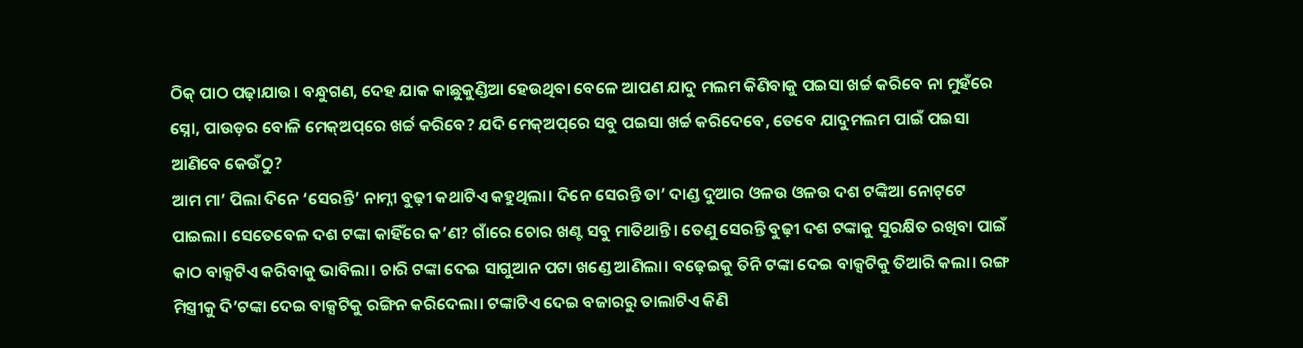ଠିକ୍‌ ପାଠ ପଢ଼ାଯାଉ। ବନ୍ଧୁଗଣ, ଦେହ ଯାକ କାଛୁକୁଣ୍ଡିଆ ହେଉଥିବା ବେଳେ ଆପଣ ଯାଦୁ ମଲମ କିଣିବାକୁ ପଇସା ଖର୍ଚ୍ଚ କରିବେ ନା ମୁହଁରେ ସ୍ନୋ, ପାଉଡ଼ର ବୋଳି ମେକ୍‌ଅପ୍‌ରେ ଖର୍ଚ୍ଚ କରିବେ? ଯଦି ମେକ୍‌ଅପ୍‌ରେ ସବୁ ପଇସା ଖର୍ଚ୍ଚ କରିଦେବେ, ତେବେ ଯାଦୁମଲମ ପାଇଁ ପଇସା ଆଣିବେ କେଉଁଠୁ?
ଆମ ମା’ ପିଲା ଦିନେ ‘ସେରନ୍ତି’ ନାମ୍ନୀ ବୁଢ଼ୀ କଥାଟିଏ କହୁଥିଲା। ଦିନେ ସେରନ୍ତି ତା’ ଦାଣ୍ଡ ଦୁଆର ଓଳଉ ଓଳଉ ଦଶ ଟଙ୍କିଆ ନୋଟ୍‌ଟେ ପାଇଲା। ସେତେବେଳ ଦଶ ଟଙ୍କା କାହିଁରେ କ’ଣ? ଗାଁରେ ଚୋର ଖଣ୍ଟ ସବୁ ମାତିଥାନ୍ତି। ତେଣୁ ସେରନ୍ତି ବୁଢ଼ୀ ଦଶ ଟଙ୍କାକୁ ସୁରକ୍ଷିତ ରଖିବା ପାଇଁ କାଠ ବାକ୍ସଟିଏ କରିବାକୁ ଭାବିଲା। ଚାରି ଟଙ୍କା ଦେଇ ସାଗୁଆନ ପଟା ଖଣ୍ଡେ ଆଣିଲା। ବଢ଼େଇକୁ ତିନି ଟଙ୍କା ଦେଇ ବାକ୍ସଟିକୁ ତିଆରି କଲା। ରଙ୍ଗ ମିସ୍ତ୍ରୀକୁ ଦି’ଟଙ୍କା ଦେଇ ବାକ୍ସଟିକୁ ରଙ୍ଗିନ କରିଦେଲା। ଟଙ୍କାଟିଏ ଦେଇ ବଜାରରୁ ତାଲାଟିଏ କିଣି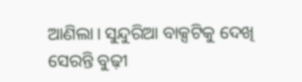ଆଣିଲା। ସୁନ୍ଦୁରିଆ ବାକ୍ସଟିକୁ ଦେଖି ସେରନ୍ତି ବୁଢ଼ୀ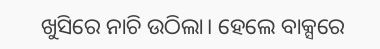ଖୁସିରେ ନାଚି ଉଠିଲା। ହେଲେ ବାକ୍ସରେ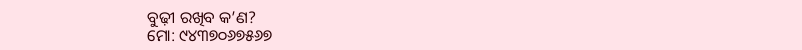ବୁଢ଼ୀ ରଖିବ କ’ଣ?
ମୋ: ୯୪୩୭୦୬୭୫୬୭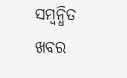ସମ୍ବନ୍ଧିତ ଖବର